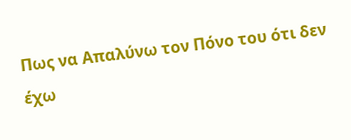Πως να Απαλύνω τον Πόνο του ότι δεν έχω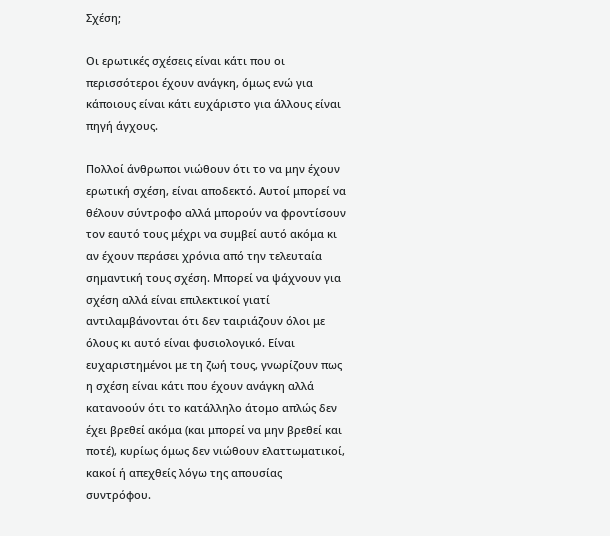Σχέση;

Οι ερωτικές σχέσεις είναι κάτι που οι περισσότεροι έχουν ανάγκη, όμως ενώ για κάποιους είναι κάτι ευχάριστο για άλλους είναι πηγή άγχους.

Πολλοί άνθρωποι νιώθουν ότι το να μην έχουν ερωτική σχέση, είναι αποδεκτό. Αυτοί μπορεί να θέλουν σύντροφο αλλά μπορούν να φροντίσουν τον εαυτό τους μέχρι να συμβεί αυτό ακόμα κι αν έχουν περάσει χρόνια από την τελευταία σημαντική τους σχέση. Μπορεί να ψάχνουν για σχέση αλλά είναι επιλεκτικοί γιατί αντιλαμβάνονται ότι δεν ταιριάζουν όλοι με όλους κι αυτό είναι φυσιολογικό. Είναι ευχαριστημένοι με τη ζωή τους, γνωρίζουν πως η σχέση είναι κάτι που έχουν ανάγκη αλλά κατανοούν ότι το κατάλληλο άτομο απλώς δεν έχει βρεθεί ακόμα (και μπορεί να μην βρεθεί και ποτέ), κυρίως όμως δεν νιώθουν ελαττωματικοί, κακοί ή απεχθείς λόγω της απουσίας συντρόφου.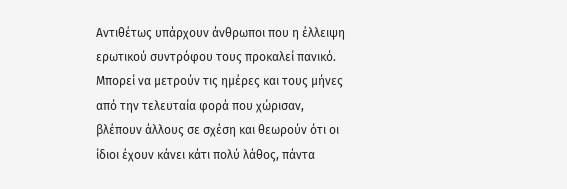Αντιθέτως υπάρχουν άνθρωποι που η έλλειψη ερωτικού συντρόφου τους προκαλεί πανικό. Μπορεί να μετρούν τις ημέρες και τους μήνες από την τελευταία φορά που χώρισαν, βλέπουν άλλους σε σχέση και θεωρούν ότι οι ίδιοι έχουν κάνει κάτι πολύ λάθος, πάντα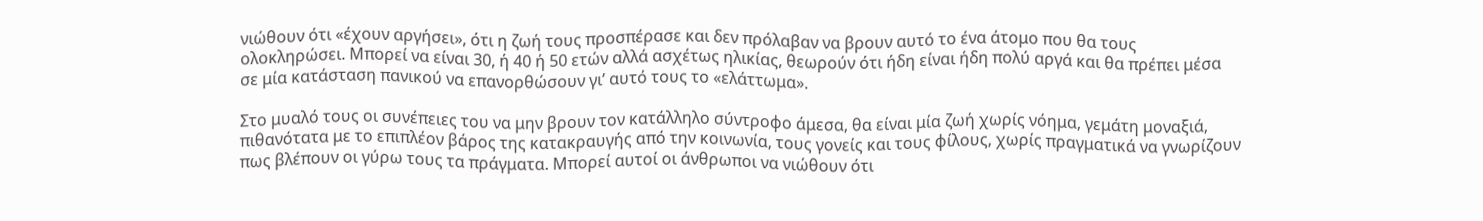νιώθουν ότι «έχουν αργήσει», ότι η ζωή τους προσπέρασε και δεν πρόλαβαν να βρουν αυτό το ένα άτομο που θα τους ολοκληρώσει. Μπορεί να είναι 30, ή 40 ή 50 ετών αλλά ασχέτως ηλικίας, θεωρούν ότι ήδη είναι ήδη πολύ αργά και θα πρέπει μέσα σε μία κατάσταση πανικού να επανορθώσουν γι’ αυτό τους το «ελάττωμα».

Στο μυαλό τους οι συνέπειες του να μην βρουν τον κατάλληλο σύντροφο άμεσα, θα είναι μία ζωή χωρίς νόημα, γεμάτη μοναξιά, πιθανότατα με το επιπλέον βάρος της κατακραυγής από την κοινωνία, τους γονείς και τους φίλους, χωρίς πραγματικά να γνωρίζουν πως βλέπουν οι γύρω τους τα πράγματα. Μπορεί αυτοί οι άνθρωποι να νιώθουν ότι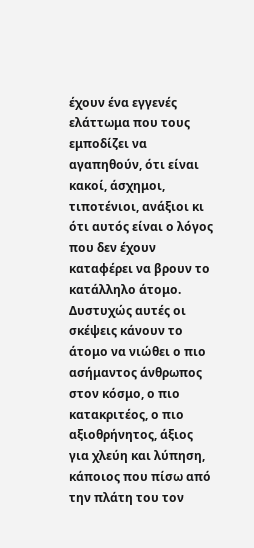έχουν ένα εγγενές ελάττωμα που τους εμποδίζει να αγαπηθούν, ότι είναι κακοί, άσχημοι, τιποτένιοι, ανάξιοι κι ότι αυτός είναι ο λόγος που δεν έχουν καταφέρει να βρουν το κατάλληλο άτομο. Δυστυχώς αυτές οι σκέψεις κάνουν το άτομο να νιώθει ο πιο ασήμαντος άνθρωπος στον κόσμο, ο πιο κατακριτέος, ο πιο αξιοθρήνητος, άξιος για χλεύη και λύπηση, κάποιος που πίσω από την πλάτη του τον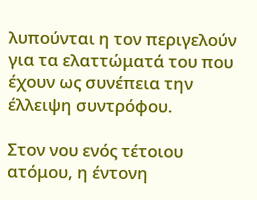λυπούνται η τον περιγελούν για τα ελαττώματά του που έχουν ως συνέπεια την έλλειψη συντρόφου.

Στον νου ενός τέτοιου ατόμου, η έντονη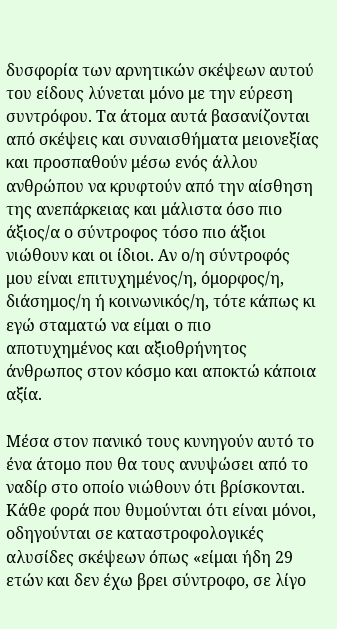δυσφορία των αρνητικών σκέψεων αυτού του είδους λύνεται μόνο με την εύρεση συντρόφου. Τα άτομα αυτά βασανίζονται από σκέψεις και συναισθήματα μειονεξίας και προσπαθούν μέσω ενός άλλου ανθρώπου να κρυφτούν από την αίσθηση της ανεπάρκειας και μάλιστα όσο πιο άξιος/α ο σύντροφος τόσο πιο άξιοι νιώθουν και οι ίδιοι. Αν ο/η σύντροφός μου είναι επιτυχημένος/η, όμορφος/η, διάσημος/η ή κοινωνικός/η, τότε κάπως κι εγώ σταματώ να είμαι ο πιο αποτυχημένος και αξιοθρήνητος άνθρωπος στον κόσμο και αποκτώ κάποια αξία.

Μέσα στον πανικό τους κυνηγούν αυτό το ένα άτομο που θα τους ανυψώσει από το ναδίρ στο οποίο νιώθουν ότι βρίσκονται. Κάθε φορά που θυμούνται ότι είναι μόνοι, οδηγούνται σε καταστροφολογικές αλυσίδες σκέψεων όπως «είμαι ήδη 29 ετών και δεν έχω βρει σύντροφο, σε λίγο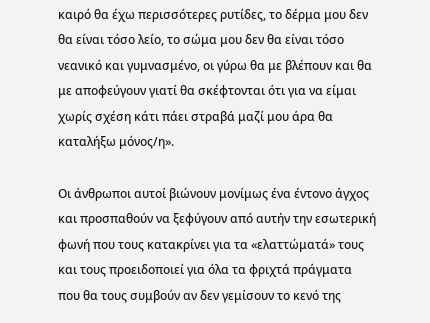καιρό θα έχω περισσότερες ρυτίδες, το δέρμα μου δεν θα είναι τόσο λείο, το σώμα μου δεν θα είναι τόσο νεανικό και γυμνασμένο, οι γύρω θα με βλέπουν και θα με αποφεύγουν γιατί θα σκέφτονται ότι για να είμαι χωρίς σχέση κάτι πάει στραβά μαζί μου άρα θα καταλήξω μόνος/η».

Οι άνθρωποι αυτοί βιώνουν μονίμως ένα έντονο άγχος και προσπαθούν να ξεφύγουν από αυτήν την εσωτερική φωνή που τους κατακρίνει για τα «ελαττώματά» τους και τους προειδοποιεί για όλα τα φριχτά πράγματα που θα τους συμβούν αν δεν γεμίσουν το κενό της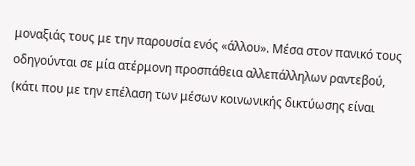μοναξιάς τους με την παρουσία ενός «άλλου». Μέσα στον πανικό τους οδηγούνται σε μία ατέρμονη προσπάθεια αλλεπάλληλων ραντεβού, (κάτι που με την επέλαση των μέσων κοινωνικής δικτύωσης είναι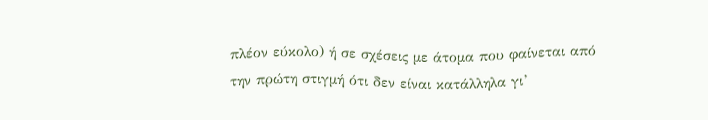πλέον εύκολο) ή σε σχέσεις με άτομα που φαίνεται από την πρώτη στιγμή ότι δεν είναι κατάλληλα γι’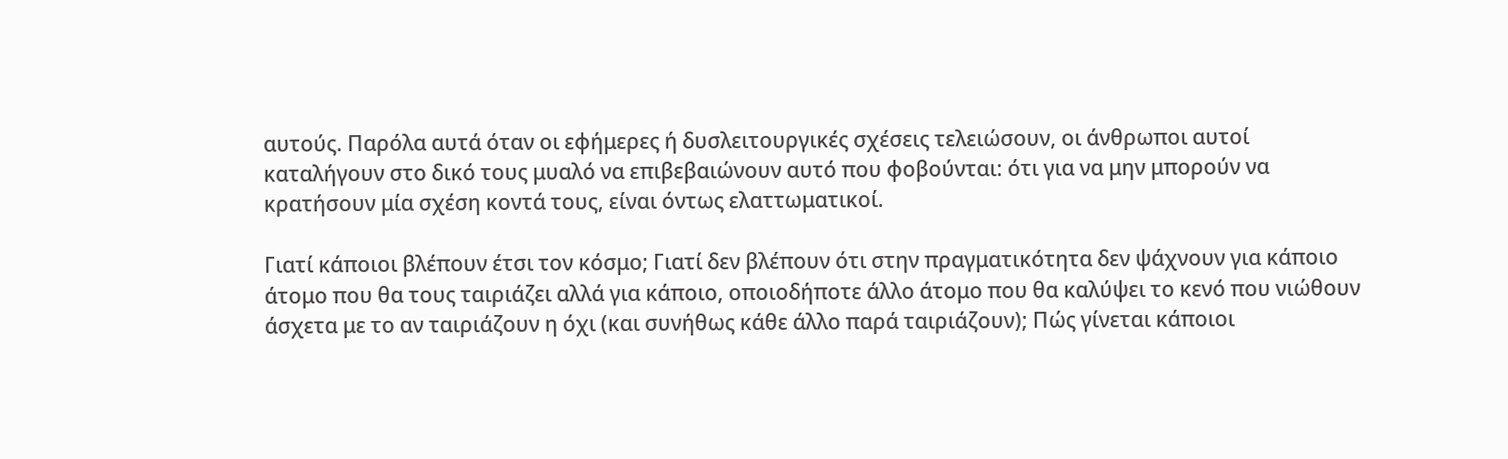αυτούς. Παρόλα αυτά όταν οι εφήμερες ή δυσλειτουργικές σχέσεις τελειώσουν, οι άνθρωποι αυτοί καταλήγουν στο δικό τους μυαλό να επιβεβαιώνουν αυτό που φοβούνται: ότι για να μην μπορούν να κρατήσουν μία σχέση κοντά τους, είναι όντως ελαττωματικοί.

Γιατί κάποιοι βλέπουν έτσι τον κόσμο; Γιατί δεν βλέπουν ότι στην πραγματικότητα δεν ψάχνουν για κάποιο άτομο που θα τους ταιριάζει αλλά για κάποιο, οποιοδήποτε άλλο άτομο που θα καλύψει το κενό που νιώθουν άσχετα με το αν ταιριάζουν η όχι (και συνήθως κάθε άλλο παρά ταιριάζουν); Πώς γίνεται κάποιοι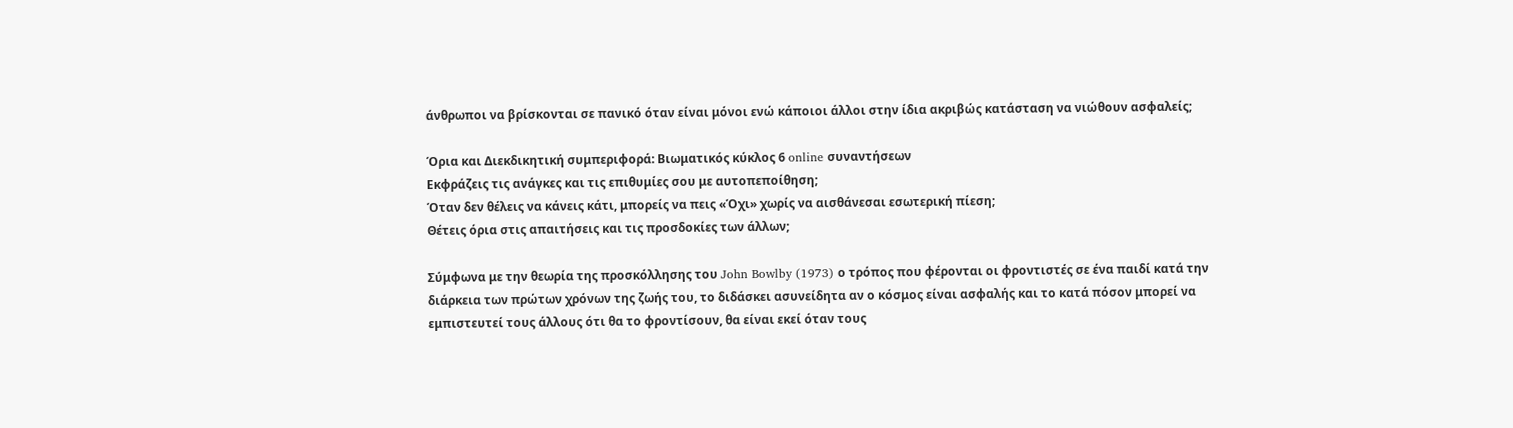άνθρωποι να βρίσκονται σε πανικό όταν είναι μόνοι ενώ κάποιοι άλλοι στην ίδια ακριβώς κατάσταση να νιώθουν ασφαλείς;

Όρια και Διεκδικητική συμπεριφορά: Βιωματικός κύκλος 6 online συναντήσεων
Εκφράζεις τις ανάγκες και τις επιθυμίες σου με αυτοπεποίθηση;
Όταν δεν θέλεις να κάνεις κάτι, μπορείς να πεις «Όχι» χωρίς να αισθάνεσαι εσωτερική πίεση;
Θέτεις όρια στις απαιτήσεις και τις προσδοκίες των άλλων;

Σύμφωνα με την θεωρία της προσκόλλησης του John Bowlby (1973) ο τρόπος που φέρονται οι φροντιστές σε ένα παιδί κατά την διάρκεια των πρώτων χρόνων της ζωής του, το διδάσκει ασυνείδητα αν ο κόσμος είναι ασφαλής και το κατά πόσον μπορεί να εμπιστευτεί τους άλλους ότι θα το φροντίσουν, θα είναι εκεί όταν τους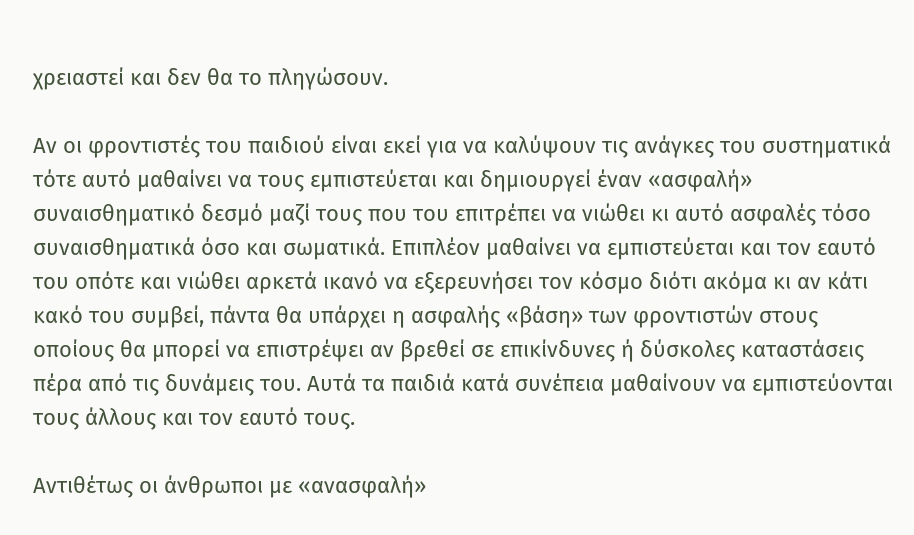χρειαστεί και δεν θα το πληγώσουν.

Αν οι φροντιστές του παιδιού είναι εκεί για να καλύψουν τις ανάγκες του συστηματικά τότε αυτό μαθαίνει να τους εμπιστεύεται και δημιουργεί έναν «ασφαλή» συναισθηματικό δεσμό μαζί τους που του επιτρέπει να νιώθει κι αυτό ασφαλές τόσο συναισθηματικά όσο και σωματικά. Επιπλέον μαθαίνει να εμπιστεύεται και τον εαυτό του οπότε και νιώθει αρκετά ικανό να εξερευνήσει τον κόσμο διότι ακόμα κι αν κάτι κακό του συμβεί, πάντα θα υπάρχει η ασφαλής «βάση» των φροντιστών στους οποίους θα μπορεί να επιστρέψει αν βρεθεί σε επικίνδυνες ή δύσκολες καταστάσεις πέρα από τις δυνάμεις του. Αυτά τα παιδιά κατά συνέπεια μαθαίνουν να εμπιστεύονται τους άλλους και τον εαυτό τους.

Αντιθέτως οι άνθρωποι με «ανασφαλή»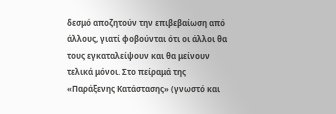δεσμό αποζητούν την επιβεβαίωση από άλλους, γιατί φοβούνται ότι οι άλλοι θα τους εγκαταλείψουν και θα μείνουν τελικά μόνοι. Στο πείραμά της «Παράξενης Κατάστασης» (γνωστό και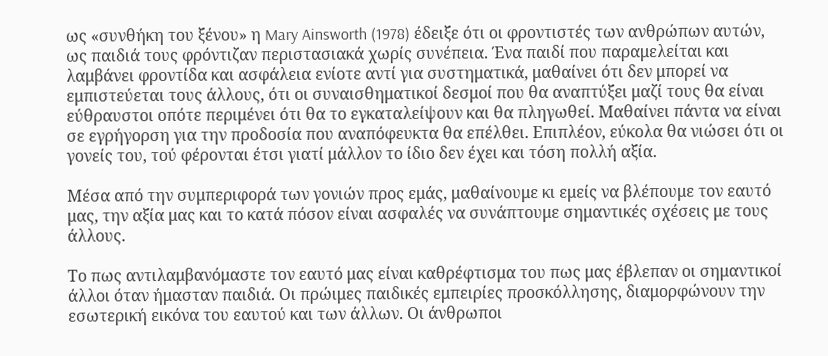ως «συνθήκη του ξένου» η Mary Ainsworth (1978) έδειξε ότι οι φροντιστές των ανθρώπων αυτών, ως παιδιά τους φρόντιζαν περιστασιακά χωρίς συνέπεια. Ένα παιδί που παραμελείται και λαμβάνει φροντίδα και ασφάλεια ενίοτε αντί για συστηματικά, μαθαίνει ότι δεν μπορεί να εμπιστεύεται τους άλλους, ότι οι συναισθηματικοί δεσμοί που θα αναπτύξει μαζί τους θα είναι εύθραυστοι οπότε περιμένει ότι θα το εγκαταλείψουν και θα πληγωθεί. Μαθαίνει πάντα να είναι σε εγρήγορση για την προδοσία που αναπόφευκτα θα επέλθει. Επιπλέον, εύκολα θα νιώσει ότι οι γονείς του, τού φέρονται έτσι γιατί μάλλον το ίδιο δεν έχει και τόση πολλή αξία.

Μέσα από την συμπεριφορά των γονιών προς εμάς, μαθαίνουμε κι εμείς να βλέπουμε τον εαυτό μας, την αξία μας και το κατά πόσον είναι ασφαλές να συνάπτουμε σημαντικές σχέσεις με τους άλλους.

Το πως αντιλαμβανόμαστε τον εαυτό μας είναι καθρέφτισμα του πως μας έβλεπαν οι σημαντικοί άλλοι όταν ήμασταν παιδιά. Οι πρώιμες παιδικές εμπειρίες προσκόλλησης, διαμορφώνουν την εσωτερική εικόνα του εαυτού και των άλλων. Οι άνθρωποι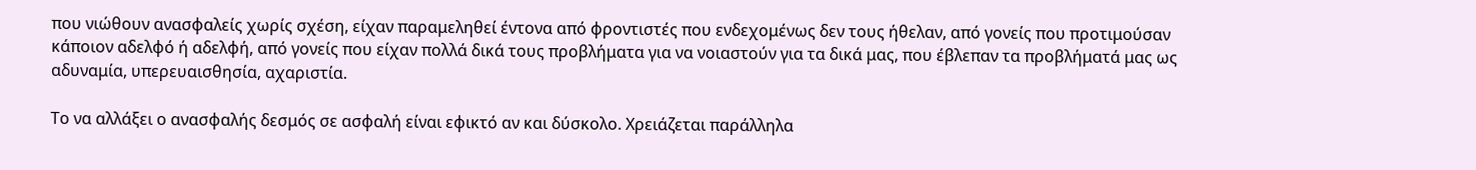που νιώθουν ανασφαλείς χωρίς σχέση, είχαν παραμεληθεί έντονα από φροντιστές που ενδεχομένως δεν τους ήθελαν, από γονείς που προτιμούσαν κάποιον αδελφό ή αδελφή, από γονείς που είχαν πολλά δικά τους προβλήματα για να νοιαστούν για τα δικά μας, που έβλεπαν τα προβλήματά μας ως αδυναμία, υπερευαισθησία, αχαριστία.

Το να αλλάξει ο ανασφαλής δεσμός σε ασφαλή είναι εφικτό αν και δύσκολο. Χρειάζεται παράλληλα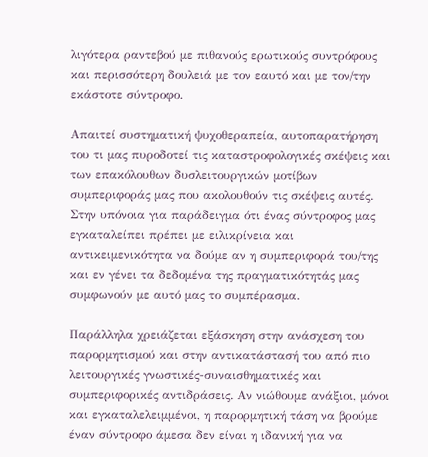λιγότερα ραντεβού με πιθανούς ερωτικούς συντρόφους και περισσότερη δουλειά με τον εαυτό και με τον/την εκάστοτε σύντροφο.

Απαιτεί συστηματική ψυχοθεραπεία, αυτοπαρατήρηση του τι μας πυροδοτεί τις καταστροφολογικές σκέψεις και των επακόλουθων δυσλειτουργικών μοτίβων συμπεριφοράς μας που ακολουθούν τις σκέψεις αυτές. Στην υπόνοια για παράδειγμα ότι ένας σύντροφος μας εγκαταλείπει πρέπει με ειλικρίνεια και αντικειμενικότητα να δούμε αν η συμπεριφορά του/της και εν γένει τα δεδομένα της πραγματικότητάς μας συμφωνούν με αυτό μας το συμπέρασμα.

Παράλληλα χρειάζεται εξάσκηση στην ανάσχεση του παρορμητισμού και στην αντικατάστασή του από πιο λειτουργικές γνωστικές-συναισθηματικές και συμπεριφορικές αντιδράσεις. Αν νιώθουμε ανάξιοι, μόνοι και εγκαταλελειμμένοι, η παρορμητική τάση να βρούμε έναν σύντροφο άμεσα δεν είναι η ιδανική για να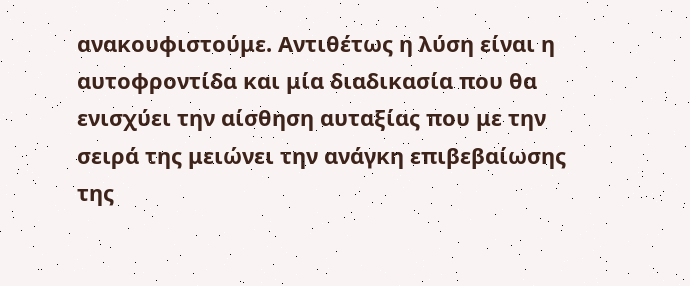ανακουφιστούμε. Αντιθέτως η λύση είναι η αυτοφροντίδα και μία διαδικασία που θα ενισχύει την αίσθηση αυταξίας που με την σειρά της μειώνει την ανάγκη επιβεβαίωσης της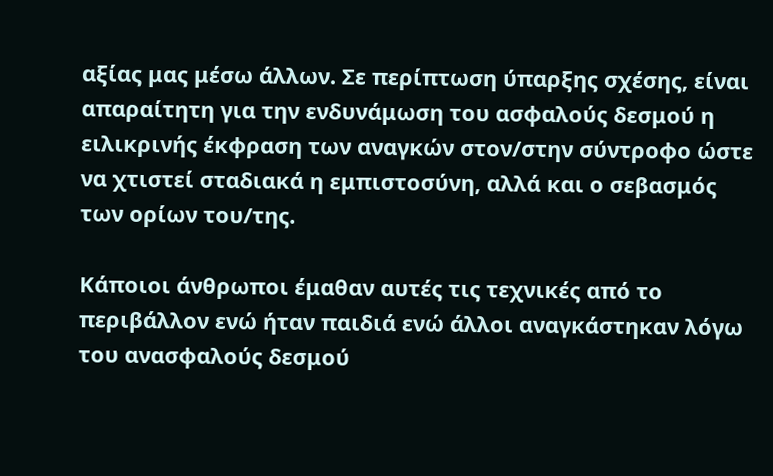αξίας μας μέσω άλλων. Σε περίπτωση ύπαρξης σχέσης, είναι απαραίτητη για την ενδυνάμωση του ασφαλούς δεσμού η ειλικρινής έκφραση των αναγκών στον/στην σύντροφο ώστε να χτιστεί σταδιακά η εμπιστοσύνη, αλλά και ο σεβασμός των ορίων του/της.

Κάποιοι άνθρωποι έμαθαν αυτές τις τεχνικές από το περιβάλλον ενώ ήταν παιδιά ενώ άλλοι αναγκάστηκαν λόγω του ανασφαλούς δεσμού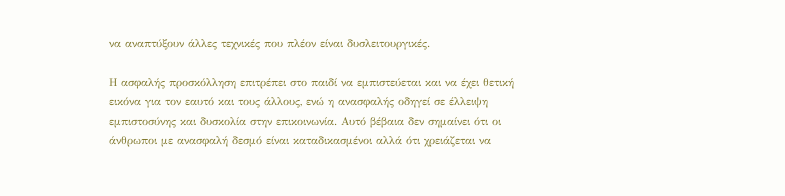να αναπτύξουν άλλες τεχνικές που πλέον είναι δυσλειτουργικές.

Η ασφαλής προσκόλληση επιτρέπει στο παιδί να εμπιστεύεται και να έχει θετική εικόνα για τον εαυτό και τους άλλους, ενώ η ανασφαλής οδηγεί σε έλλειψη εμπιστοσύνης και δυσκολία στην επικοινωνία. Αυτό βέβαια δεν σημαίνει ότι οι άνθρωποι με ανασφαλή δεσμό είναι καταδικασμένοι αλλά ότι χρειάζεται να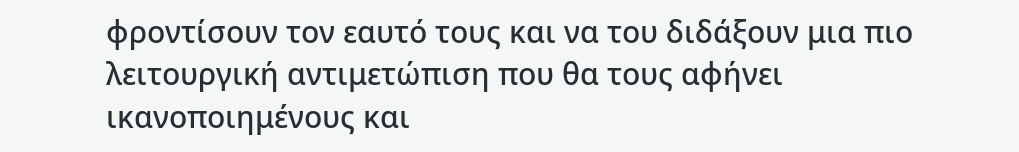φροντίσουν τον εαυτό τους και να του διδάξουν μια πιο λειτουργική αντιμετώπιση που θα τους αφήνει ικανοποιημένους και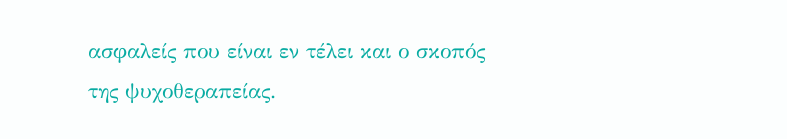ασφαλείς που είναι εν τέλει και ο σκοπός της ψυχοθεραπείας.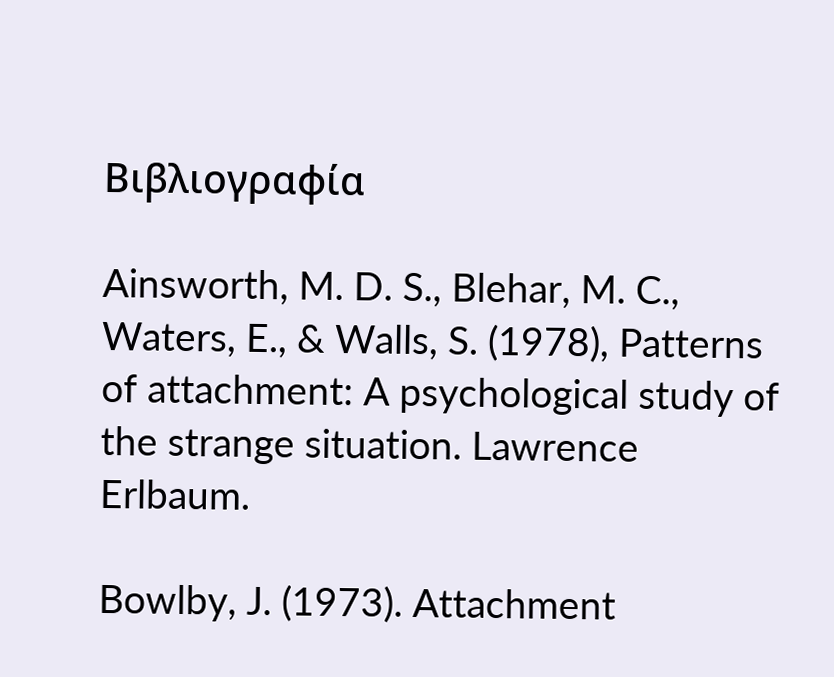Βιβλιογραφία

Ainsworth, M. D. S., Blehar, M. C., Waters, E., & Walls, S. (1978), Patterns of attachment: A psychological study of the strange situation. Lawrence Erlbaum.

Bowlby, J. (1973). Attachment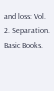and loss: Vol. 2. Separation. Basic Books.